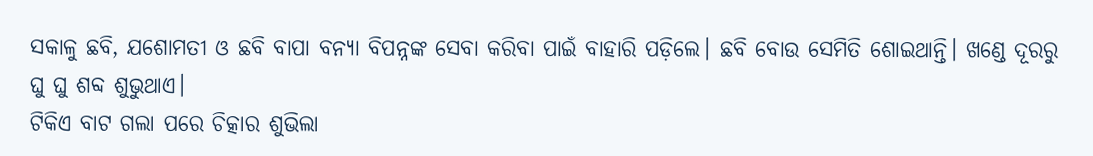ସକାଳୁ ଛବି, ଯଶୋମତୀ ଓ ଛବି ବାପା ବନ୍ୟା ବିପନ୍ନଙ୍କ ସେବା କରିବା ପାଇଁ ବାହାରି ପଡ଼ିଲେ। ଛବି ବୋଉ ସେମିତି ଶୋଇଥାନ୍ତି। ଖଣ୍ଡେ ଦୂରରୁ ଘୁ ଘୁ ଶବ୍ଦ ଶୁଭୁଥାଏ।
ଟିକିଏ ବାଟ ଗଲା ପରେ ଚିତ୍କାର ଶୁଭିଲା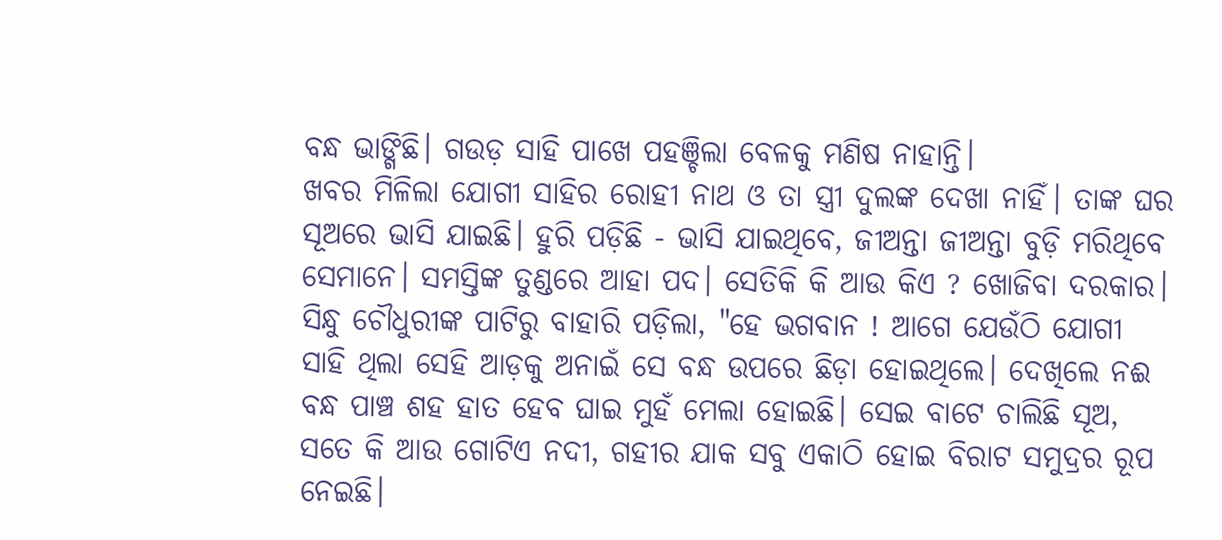ବନ୍ଧ ଭାଙ୍ଗିଛି। ଗଉଡ଼ ସାହି ପାଖେ ପହଞ୍ଚିଲା ବେଳକୁ ମଣିଷ ନାହାନ୍ତି।
ଖବର ମିଳିଲା ଯୋଗୀ ସାହିର ରୋହୀ ନାଥ ଓ ତା ସ୍ତ୍ରୀ ଦୁଲଙ୍କ ଦେଖା ନାହିଁ। ତାଙ୍କ ଘର ସୂଅରେ ଭାସି ଯାଇଛି। ହୁରି ପଡ଼ିଛି - ଭାସି ଯାଇଥିବେ, ଜୀଅନ୍ତା ଜୀଅନ୍ତା ବୁଡ଼ି ମରିଥିବେ ସେମାନେ। ସମସ୍ତିଙ୍କ ତୁଣ୍ଡରେ ଆହା ପଦ। ସେତିକି କି ଆଉ କିଏ ? ଖୋଜିବା ଦରକାର।
ସିନ୍ଧୁ ଚୌଧୁରୀଙ୍କ ପାଟିରୁ ବାହାରି ପଡ଼ିଲା, "ହେ ଭଗବାନ ! ଆଗେ ଯେଉଁଠି ଯୋଗୀ ସାହି ଥିଲା ସେହି ଆଡ଼କୁ ଅନାଇଁ ସେ ବନ୍ଧ ଉପରେ ଛିଡ଼ା ହୋଇଥିଲେ। ଦେଖିଲେ ନଈ ବନ୍ଧ ପାଞ୍ଚ ଶହ ହାତ ହେବ ଘାଇ ମୁହଁ ମେଲା ହୋଇଛି। ସେଇ ବାଟେ ଚାଲିଛି ସୂଅ, ସତେ କି ଆଉ ଗୋଟିଏ ନଦୀ, ଗହୀର ଯାକ ସବୁ ଏକାଠି ହୋଇ ବିରାଟ ସମୁଦ୍ରର ରୂପ ନେଇଛି।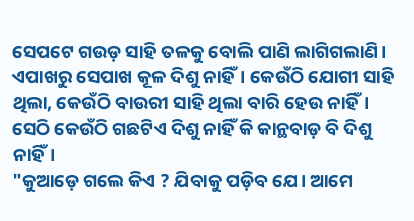ସେପଟେ ଗଉଡ଼ ସାହି ତଳକୁ ବୋଲି ପାଣି ଲାଗିଗଲାଣି। ଏପାଖରୁ ସେପାଖ କୂଳ ଦିଶୁ ନାହିଁ। କେଉଁଠି ଯୋଗୀ ସାହି ଥିଲା, କେଉଁଠି ବାଉରୀ ସାହି ଥିଲା ବାରି ହେଉ ନାହିଁ। ସେଠି କେଉଁଠି ଗଛଟିଏ ଦିଶୁ ନାହିଁ କି କାନ୍ଥବାଡ଼ ବି ଦିଶୁ ନାହିଁ।
"କୁଆଡ଼େ ଗଲେ କିଏ ? ଯିବାକୁ ପଡ଼ିବ ଯେ। ଆମେ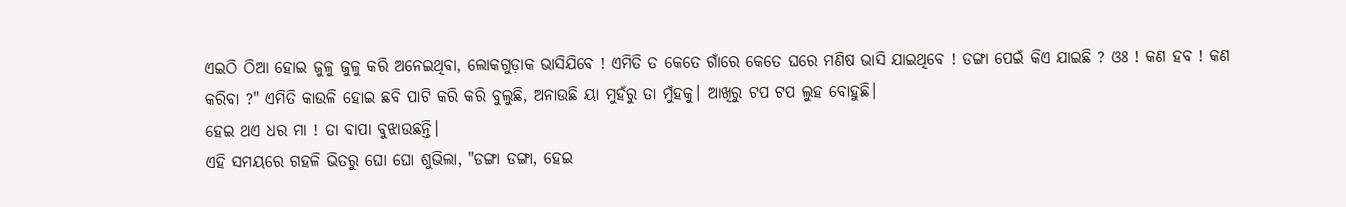ଏଇଠି ଠିଆ ହୋଇ ଜୁଳୁ ଜୁଳୁ କରି ଅନେଇଥିବା, ଲୋକଗୁଡ଼ାକ ଭାସିଯିବେ ! ଏମିତି ତ କେତେ ଗାଁରେ କେତେ ଘରେ ମଣିଷ ଭାସି ଯାଇଥିବେ ! ଡଙ୍ଗା ପେଇଁ କିଏ ଯାଇଛି ? ଓଃ ! କଣ ହବ ! କଣ କରିବା ?" ଏମିତି କାଉଳି ହୋଇ ଛବି ପାଟି କରି କରି ବୁଲୁଛି, ଅନାଉଛି ୟା ମୁହଁରୁ ତା ମୁଁହକୁ। ଆଖିରୁ ଟପ ଟପ ଲୁହ ବୋହୁଛି।
ହେଇ ଥଏ ଧର ମା ! ତା ବାପା ବୁଝାଉଛନ୍ତି।
ଏହି ସମୟରେ ଗହଳି ଭିତରୁ ଘୋ ଘୋ ଶୁଭିଲା, "ଡଙ୍ଗା ଡଙ୍ଗା, ହେଇ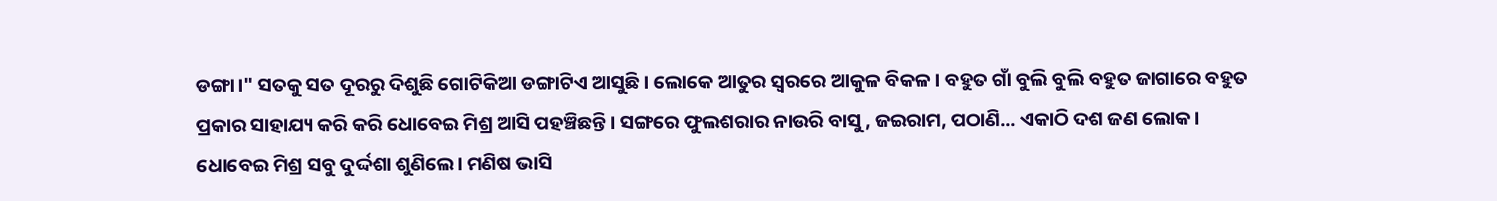ଡଙ୍ଗା।" ସତକୁ ସତ ଦୂରରୁ ଦିଶୁଛି ଗୋଟିକିଆ ଡଙ୍ଗାଟିଏ ଆସୁଛି। ଲୋକେ ଆତୁର ସ୍ୱରରେ ଆକୁଳ ବିକଳ। ବହୁତ ଗାଁ ବୁଲି ବୁଲି ବହୁତ ଜାଗାରେ ବହୁତ ପ୍ରକାର ସାହାଯ୍ୟ କରି କରି ଧୋବେଇ ମିଶ୍ର ଆସି ପହଞ୍ଚିଛନ୍ତି। ସଙ୍ଗରେ ଫୁଲଶରାର ନାଉରି ବାସୁ, ଜଇରାମ, ପଠାଣି... ଏକାଠି ଦଶ ଜଣ ଲୋକ।
ଧୋବେଇ ମିଶ୍ର ସବୁ ଦୁର୍ଦ୍ଦଶା ଶୁଣିଲେ। ମଣିଷ ଭାସି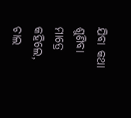ଯିବା କଥା ଶୁଣିବା ମାତ୍ରେ କହିଲେ, ଚାଲ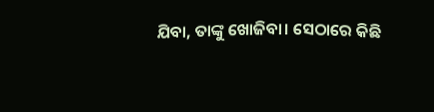ଯିବା, ତାଙ୍କୁ ଖୋଜିବା। ସେଠାରେ କିଛି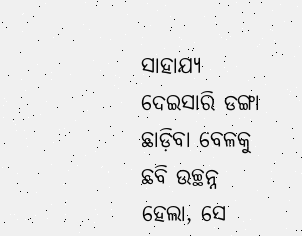ସାହାଯ୍ୟ ଦେଇସାରି ଡଙ୍ଗା ଛାଡ଼ିବା ବେଳକୁ ଛବି ଉଚ୍ଛନ୍ନ ହେଲା, ସେ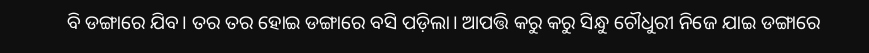ବି ଡଙ୍ଗାରେ ଯିବ। ତର ତର ହୋଇ ଡଙ୍ଗାରେ ବସି ପଡ଼ିଲା। ଆପତ୍ତି କରୁ କରୁ ସିନ୍ଧୁ ଚୌଧୁରୀ ନିଜେ ଯାଇ ଡଙ୍ଗାରେ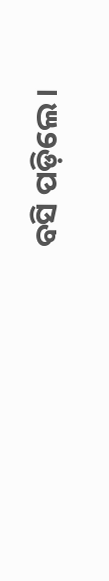ବସି ପଡ଼ିଲେ।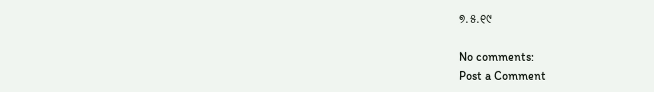୭.୫.୧୯

No comments:
Post a Comment